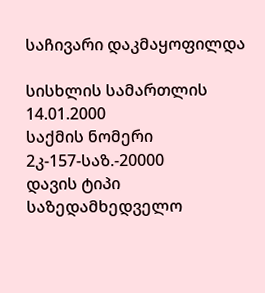საჩივარი დაკმაყოფილდა

სისხლის სამართლის 14.01.2000
საქმის ნომერი
2კ-157-საზ.-20000
დავის ტიპი
საზედამხედველო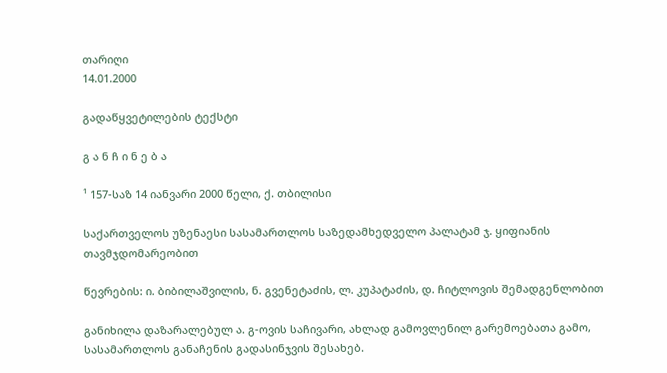თარიღი
14.01.2000

გადაწყვეტილების ტექსტი

გ ა ნ ჩ ი ნ ე ბ ა

¹ 157-საზ 14 იანვარი 2000 წელი, ქ. თბილისი

საქართველოს უზენაესი სასამართლოს საზედამხედველო პალატამ ჯ. ყიფიანის თავმჯდომარეობით

წევრების: ი. ბიბილაშვილის, ნ. გვენეტაძის, ლ. კუპატაძის, დ. ჩიტლოვის შემადგენლობით

განიხილა დაზარალებულ ა. გ-ოვის საჩივარი, ახლად გამოვლენილ გარემოებათა გამო, სასამართლოს განაჩენის გადასინჯვის შესახებ.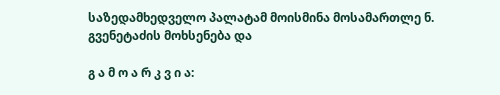საზედამხედველო პალატამ მოისმინა მოსამართლე ნ. გვენეტაძის მოხსენება და

გ ა მ ო ა რ კ ვ ი ა: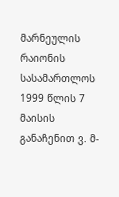მარნეულის რაიონის სასამართლოს 1999 წლის 7 მაისის განაჩენით ვ. მ-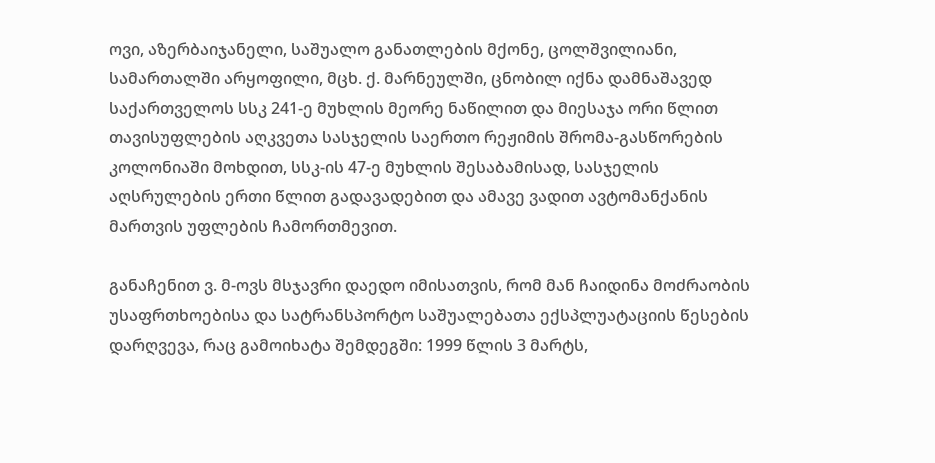ოვი, აზერბაიჯანელი, საშუალო განათლების მქონე, ცოლშვილიანი, სამართალში არყოფილი, მცხ. ქ. მარნეულში, ცნობილ იქნა დამნაშავედ საქართველოს სსკ 241-ე მუხლის მეორე ნაწილით და მიესაჯა ორი წლით თავისუფლების აღკვეთა სასჯელის საერთო რეჟიმის შრომა-გასწორების კოლონიაში მოხდით, სსკ-ის 47-ე მუხლის შესაბამისად, სასჯელის აღსრულების ერთი წლით გადავადებით და ამავე ვადით ავტომანქანის მართვის უფლების ჩამორთმევით.

განაჩენით ვ. მ-ოვს მსჯავრი დაედო იმისათვის, რომ მან ჩაიდინა მოძრაობის უსაფრთხოებისა და სატრანსპორტო საშუალებათა ექსპლუატაციის წესების დარღვევა, რაც გამოიხატა შემდეგში: 1999 წლის 3 მარტს,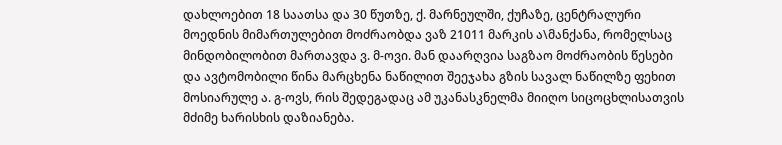დახლოებით 18 საათსა და 30 წუთზე, ქ. მარნეულში, ქუჩაზე, ცენტრალური მოედნის მიმართულებით მოძრაობდა ვაზ 21011 მარკის ა\მანქანა, რომელსაც მინდობილობით მართავდა ვ. მ-ოვი. მან დაარღვია საგზაო მოძრაობის წესები და ავტომობილი წინა მარცხენა ნაწილით შეეჯახა გზის სავალ ნაწილზე ფეხით მოსიარულე ა. გ-ოვს, რის შედეგადაც ამ უკანასკნელმა მიიღო სიცოცხლისათვის მძიმე ხარისხის დაზიანება.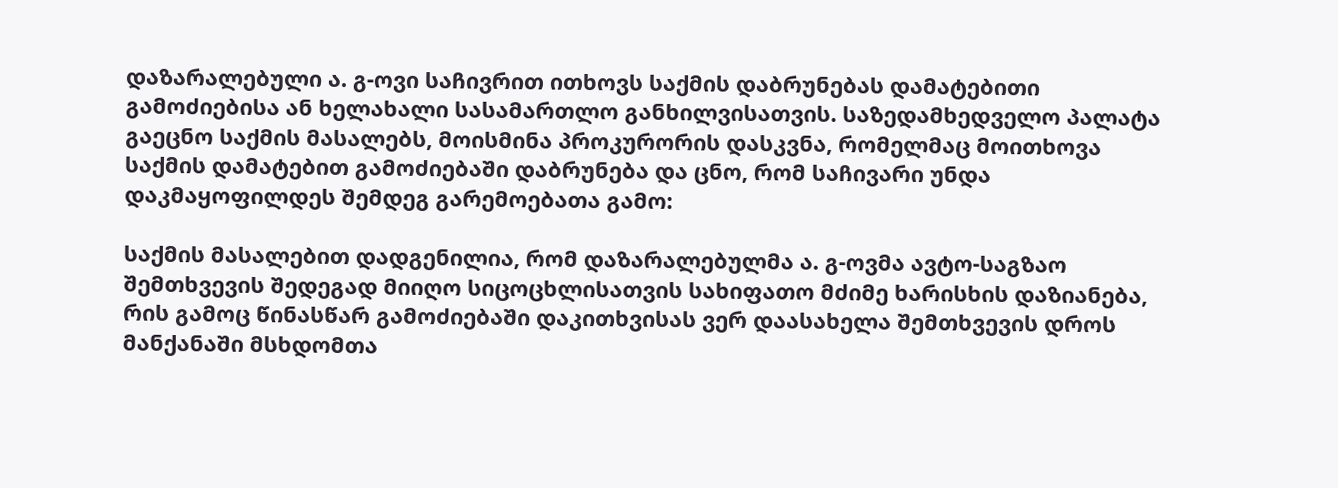დაზარალებული ა. გ-ოვი საჩივრით ითხოვს საქმის დაბრუნებას დამატებითი გამოძიებისა ან ხელახალი სასამართლო განხილვისათვის. საზედამხედველო პალატა გაეცნო საქმის მასალებს, მოისმინა პროკურორის დასკვნა, რომელმაც მოითხოვა საქმის დამატებით გამოძიებაში დაბრუნება და ცნო, რომ საჩივარი უნდა დაკმაყოფილდეს შემდეგ გარემოებათა გამო:

საქმის მასალებით დადგენილია, რომ დაზარალებულმა ა. გ-ოვმა ავტო-საგზაო შემთხვევის შედეგად მიიღო სიცოცხლისათვის სახიფათო მძიმე ხარისხის დაზიანება, რის გამოც წინასწარ გამოძიებაში დაკითხვისას ვერ დაასახელა შემთხვევის დროს მანქანაში მსხდომთა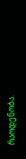რაოდენობა.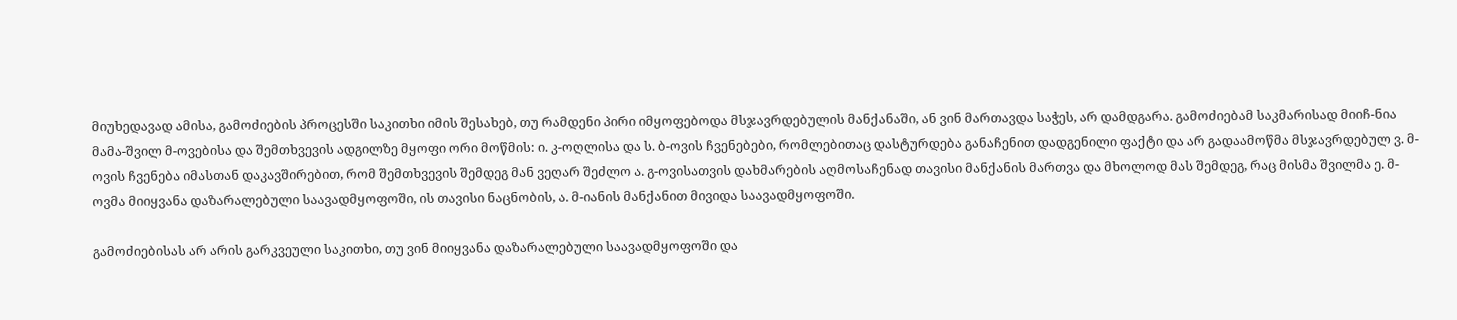მიუხედავად ამისა, გამოძიების პროცესში საკითხი იმის შესახებ, თუ რამდენი პირი იმყოფებოდა მსჯავრდებულის მანქანაში, ან ვინ მართავდა საჭეს, არ დამდგარა. გამოძიებამ საკმარისად მიიჩ-ნია მამა-შვილ მ-ოვებისა და შემთხვევის ადგილზე მყოფი ორი მოწმის: ი. კ-ოღლისა და ს. ბ-ოვის ჩვენებები, რომლებითაც დასტურდება განაჩენით დადგენილი ფაქტი და არ გადაამოწმა მსჯავრდებულ ვ. მ-ოვის ჩვენება იმასთან დაკავშირებით, რომ შემთხვევის შემდეგ მან ვეღარ შეძლო ა. გ-ოვისათვის დახმარების აღმოსაჩენად თავისი მანქანის მართვა და მხოლოდ მას შემდეგ, რაც მისმა შვილმა ე. მ-ოვმა მიიყვანა დაზარალებული საავადმყოფოში, ის თავისი ნაცნობის, ა. მ-იანის მანქანით მივიდა საავადმყოფოში.

გამოძიებისას არ არის გარკვეული საკითხი, თუ ვინ მიიყვანა დაზარალებული საავადმყოფოში და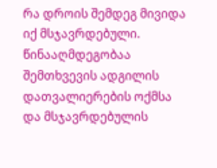რა დროის შემდეგ მივიდა იქ მსჯავრდებული. წინააღმდეგობაა შემთხვევის ადგილის დათვალიერების ოქმსა და მსჯავრდებულის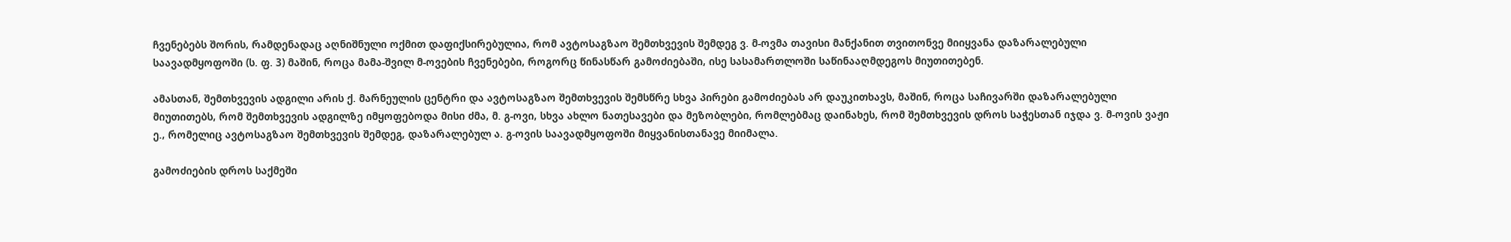ჩვენებებს შორის, რამდენადაც აღნიშნული ოქმით დაფიქსირებულია, რომ ავტოსაგზაო შემთხვევის შემდეგ ვ. მ-ოვმა თავისი მანქანით თვითონვე მიიყვანა დაზარალებული საავადმყოფოში (ს. ფ. 3) მაშინ, როცა მამა-შვილ მ-ოვების ჩვენებები, როგორც წინასწარ გამოძიებაში, ისე სასამართლოში საწინააღმდეგოს მიუთითებენ.

ამასთან, შემთხვევის ადგილი არის ქ. მარნეულის ცენტრი და ავტოსაგზაო შემთხვევის შემსწრე სხვა პირები გამოძიებას არ დაუკითხავს, მაშინ, როცა საჩივარში დაზარალებული მიუთითებს, რომ შემთხვევის ადგილზე იმყოფებოდა მისი ძმა, მ. გ-ოვი, სხვა ახლო ნათესავები და მეზობლები, რომლებმაც დაინახეს, რომ შემთხვევის დროს საჭესთან იჯდა ვ. მ-ოვის ვაჟი ე., რომელიც ავტოსაგზაო შემთხვევის შემდეგ, დაზარალებულ ა. გ-ოვის საავადმყოფოში მიყვანისთანავე მიიმალა.

გამოძიების დროს საქმეში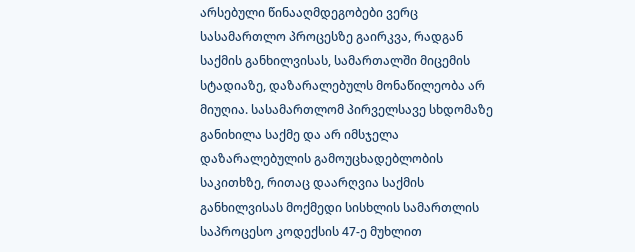არსებული წინააღმდეგობები ვერც სასამართლო პროცესზე გაირკვა, რადგან საქმის განხილვისას, სამართალში მიცემის სტადიაზე, დაზარალებულს მონაწილეობა არ მიუღია. სასამართლომ პირველსავე სხდომაზე განიხილა საქმე და არ იმსჯელა დაზარალებულის გამოუცხადებლობის საკითხზე, რითაც დაარღვია საქმის განხილვისას მოქმედი სისხლის სამართლის საპროცესო კოდექსის 47-ე მუხლით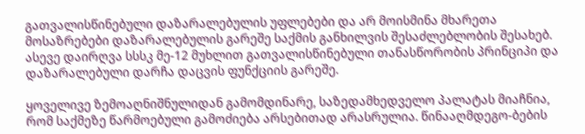გათვალისწინებული დაზარალებულის უფლებები და არ მოისმინა მხარეთა მოსაზრებები დაზარალებულის გარეშე საქმის განხილვის შესაძლებლობის შესახებ. ასევე დაირღვა სსსკ მე-12 მუხლით გათვალისწინებული თანასწორობის პრინციპი და დაზარალებული დარჩა დაცვის ფუნქციის გარეშე.

ყოველივე ზემოაღნიშნულიდან გამომდინარე, საზედამხედველო პალატას მიაჩნია, რომ საქმეზე წარმოებული გამოძიება არსებითად არასრულია. წინააღმდეგო-ბების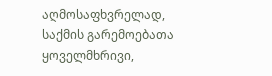აღმოსაფხვრელად, საქმის გარემოებათა ყოველმხრივი,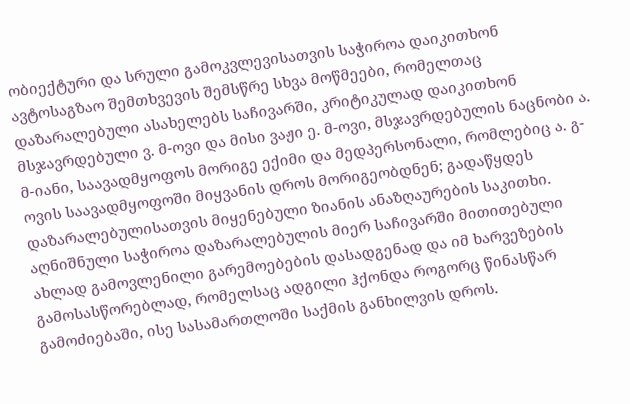ობიექტური და სრული გამოკვლევისათვის საჭიროა დაიკითხონ ავტოსაგზაო შემთხვევის შემსწრე სხვა მოწმეები, რომელთაც დაზარალებული ასახელებს საჩივარში, კრიტიკულად დაიკითხონ მსჯავრდებული ვ. მ-ოვი და მისი ვაჟი ე. მ-ოვი, მსჯავრდებულის ნაცნობი ა. მ-იანი, საავადმყოფოს მორიგე ექიმი და მედპერსონალი, რომლებიც ა. გ-ოვის საავადმყოფოში მიყვანის დროს მორიგეობდნენ; გადაწყდეს დაზარალებულისათვის მიყენებული ზიანის ანაზღაურების საკითხი. აღნიშნული საჭიროა დაზარალებულის მიერ საჩივარში მითითებული ახლად გამოვლენილი გარემოებების დასადგენად და იმ ხარვეზების გამოსასწორებლად, რომელსაც ადგილი ჰქონდა როგორც წინასწარ გამოძიებაში, ისე სასამართლოში საქმის განხილვის დროს.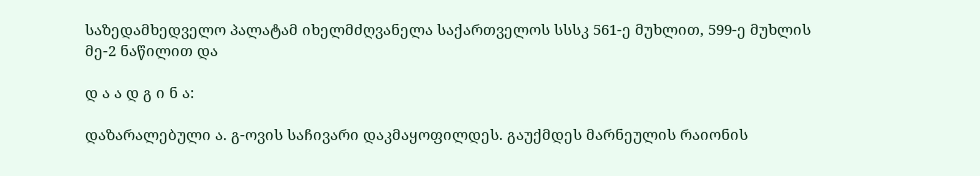საზედამხედველო პალატამ იხელმძღვანელა საქართველოს სსსკ 561-ე მუხლით, 599-ე მუხლის მე-2 ნაწილით და

დ ა ა დ გ ი ნ ა:

დაზარალებული ა. გ-ოვის საჩივარი დაკმაყოფილდეს. გაუქმდეს მარნეულის რაიონის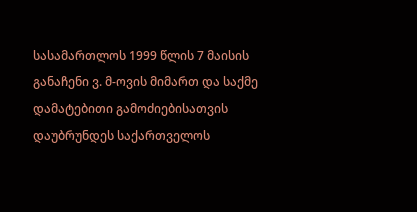სასამართლოს 1999 წლის 7 მაისის განაჩენი ვ. მ-ოვის მიმართ და საქმე დამატებითი გამოძიებისათვის დაუბრუნდეს საქართველოს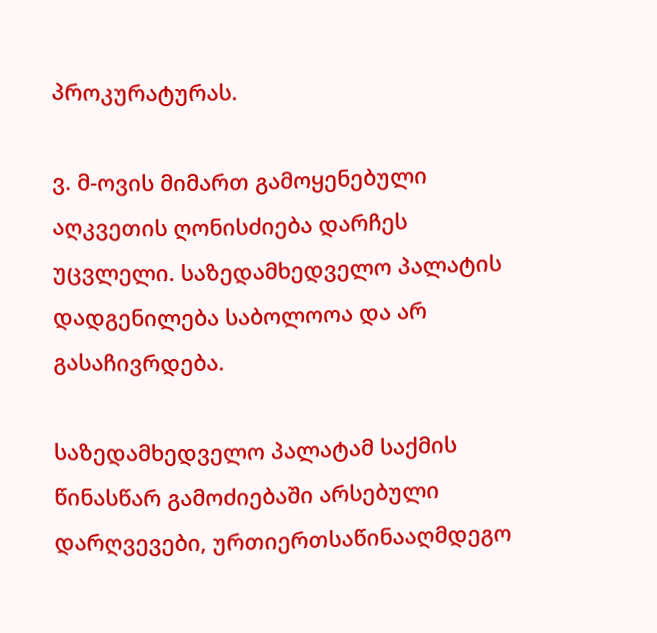პროკურატურას.

ვ. მ-ოვის მიმართ გამოყენებული აღკვეთის ღონისძიება დარჩეს უცვლელი. საზედამხედველო პალატის დადგენილება საბოლოოა და არ გასაჩივრდება.

საზედამხედველო პალატამ საქმის წინასწარ გამოძიებაში არსებული დარღვევები, ურთიერთსაწინააღმდეგო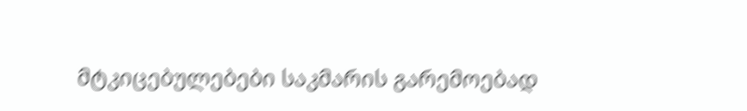მტკიცებულებები საკმარის გარემოებად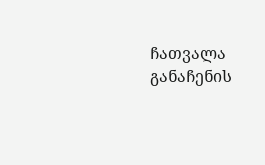ჩათვალა განაჩენის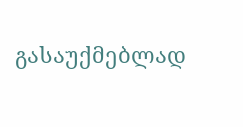გასაუქმებლად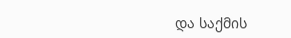და საქმის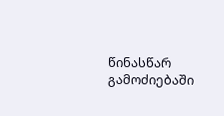წინასწარ გამოძიებაში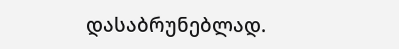დასაბრუნებლად.